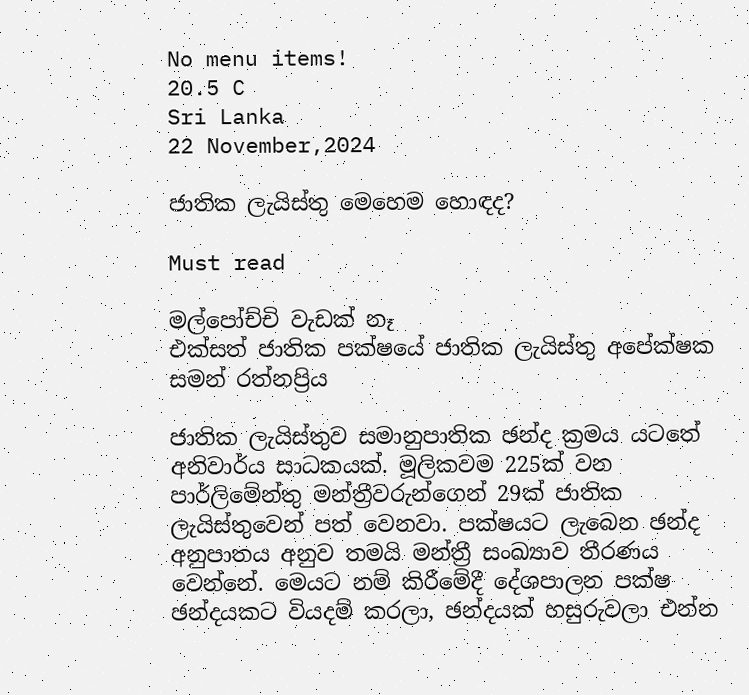No menu items!
20.5 C
Sri Lanka
22 November,2024

ජාතික ලැයිස්තු මෙහෙම හොඳද?

Must read

මල්පෝච්චි වැඩක් නෑ
එක්සත් ජාතික පක්ෂයේ ජාතික ලැයිස්තු අපේක්ෂක සමන් රත්නප්‍රිය

ජාතික ලැයිස්තුව සමානුපාතික ඡන්ද ක්‍රමය යටතේ අනිවාර්ය සාධකයක්. මූලිකවම 225ක් වන පාර්ලිමේන්තු මන්ත්‍රීවරුන්ගෙන් 29ක් ජාතික ලැයිස්තුවෙන් පත් වෙනවා. පක්ෂයට ලැබෙන ඡන්ද අනුපාතය අනුව තමයි මන්ත්‍රී සංඛ්‍යාව තීරණය වෙන්නේ. මෙයට නම් කිරීමේදී දේශපාලන පක්ෂ ඡන්දයකට වියදම් කරලා, ඡන්දයක් හසුරුවලා එන්න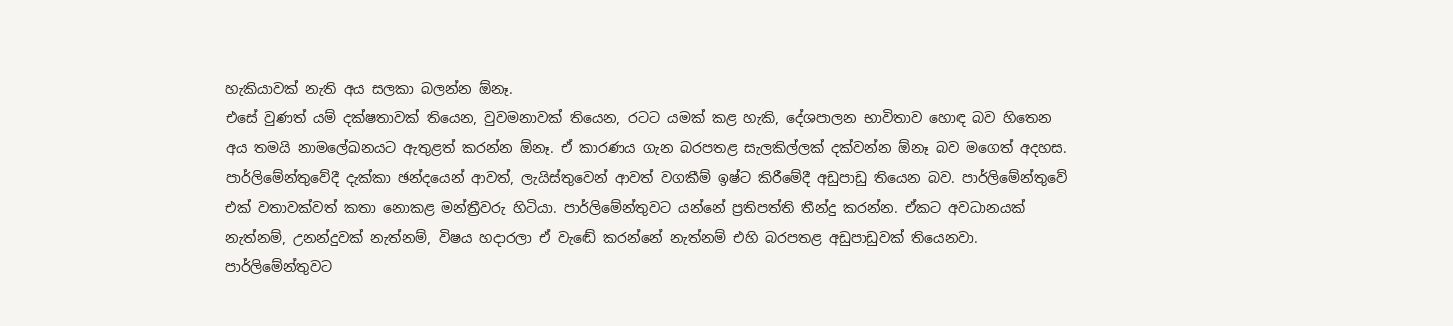හැකියාවක් නැති අය සලකා බලන්න ඕනෑ.
එසේ වුණත් යම් දක්ෂතාවක් තියෙන, වුවමනාවක් තියෙන, රටට යමක් කළ හැකි, දේශපාලන භාවිතාව හොඳ බව හිතෙන අය තමයි නාමලේඛනයට ඇතුළත් කරන්න ඕනෑ. ඒ කාරණය ගැන බරපතළ සැලකිල්ලක් දක්වන්න ඕනෑ බව මගෙත් අදහස. පාර්ලිමේන්තුවේදී දැක්කා ඡන්දයෙන් ආවත්, ලැයිස්තුවෙන් ආවත් වගකීම් ඉෂ්ට කිරීමේදී අඩුපාඩු තියෙන බව. පාර්ලිමේන්තුවේ එක් වතාවක්වත් කතා නොකළ මන්ත්‍රීවරු හිටියා. පාර්ලිමේන්තුවට යන්නේ ප්‍රතිපත්ති තීන්දු කරන්න. ඒකට අවධානයක් නැත්නම්, උනන්දුවක් නැත්නම්, විෂය හදාරලා ඒ වැඬේ කරන්නේ නැත්නම් එහි බරපතළ අඩුපාඩුවක් තියෙනවා. පාර්ලිමේන්තුවට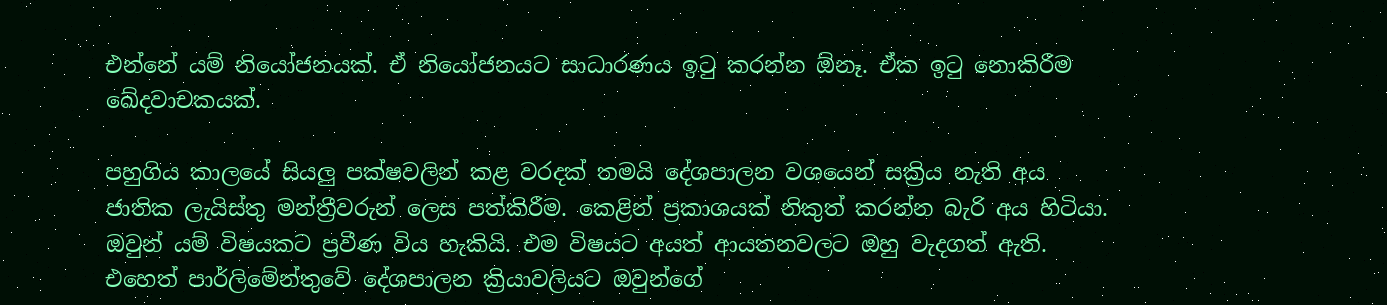එන්නේ යම් නියෝජනයක්. ඒ නියෝජනයට සාධාරණය ඉටු කරන්න ඕනෑ. ඒක ඉටු නොකිරීම ඛේදවාචකයක්.

පහුගිය කාලයේ සියලු පක්ෂවලින් කළ වරදක් තමයි දේශපාලන වශයෙන් සක්‍රිය නැති අය ජාතික ලැයිස්තු මන්ත්‍රීවරුන් ලෙස පත්කිරීම. කෙළින් ප්‍රකාශයක් නිකුත් කරන්න බැරි අය හිටියා. ඔවුන් යම් විෂයකට ප්‍රවීණ විය හැකියි. එම විෂයට අයත් ආයතනවලට ඔහු වැදගත් ඇති. එහෙත් පාර්ලිමේන්තුවේ දේශපාලන ක්‍රියාවලියට ඔවුන්ගේ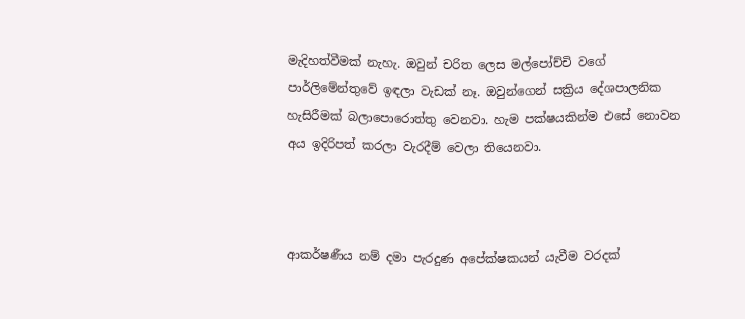මැදිහත්වීමක් නැහැ. ඔවුන් චරිත ලෙස මල්පෝච්චි වගේ පාර්ලිමේන්තුවේ ඉඳලා වැඩක් නෑ. ඔවුන්ගෙන් සක්‍රිය දේශපාලනික හැසිරීමක් බලාපොරොත්තු වෙනවා. හැම පක්ෂයකින්ම එසේ නොවන අය ඉදිරිපත් කරලා වැරදීම් වෙලා තියෙනවා.



ආකර්ෂණීය නම් දමා පැරදුණ අපේක්ෂකයන් යැවීම වරදක්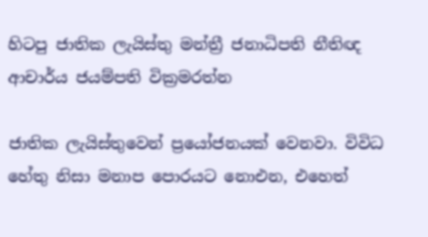හිටපු ජාතික ලැයිස්තු මන්ත්‍රී ජනාධිපති නීතිඥ ආචාර්ය ජයම්පති වික්‍රමරත්න

ජාතික ලැයිස්තුවෙන් ප්‍රයෝජනයක් වෙනවා. විවිධ හේතු නිසා මනාප පොරයට නොඑන, එහෙත්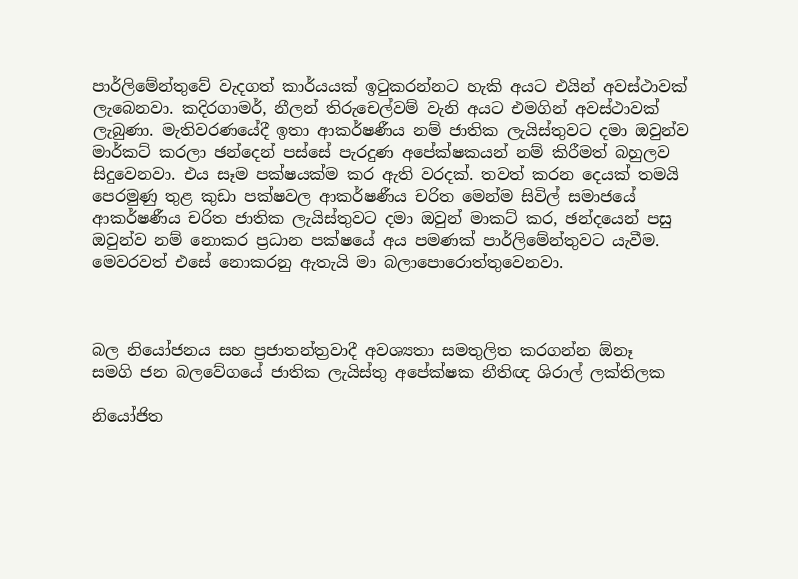පාර්ලිමේන්තුවේ වැදගත් කාර්යයක් ඉටුකරන්නට හැකි අයට එයින් අවස්ථාවක් ලැබෙනවා. කදිරගාමර්, නීලන් තිරුචෙල්වම් වැනි අයට එමගින් අවස්ථාවක් ලැබුණා. මැතිවරණයේදී ඉතා ආකර්ෂණීය නම් ජාතික ලැයිස්තුවට දමා ඔවුන්ව මාර්කට් කරලා ඡන්දෙන් පස්සේ පැරදුණ අපේක්ෂකයන් නම් කිරීමත් බහුලව සිදුවෙනවා. එය සෑම පක්ෂයක්ම කර ඇති වරදක්. තවත් කරන දෙයක් තමයි පෙරමුණු තුළ කුඩා පක්ෂවල ආකර්ෂණීය චරිත මෙන්ම සිවිල් සමාජයේ ආකර්ෂණීය චරිත ජාතික ලැයිස්තුවට දමා ඔවුන් මාකට් කර, ඡන්දයෙන් පසු ඔවුන්ව නම් නොකර ප්‍රධාන පක්ෂයේ අය පමණක් පාර්ලිමේන්තුවට යැවීම. මෙවරවත් එසේ නොකරනු ඇතැයි මා බලාපොරොත්තුවෙනවා.



බල නියෝජනය සහ ප්‍රජාතන්ත්‍රවාදී අවශ්‍යතා සමතුලිත කරගන්න ඕනෑ
සමගි ජන බලවේගයේ ජාතික ලැයිස්තු අපේක්ෂක නීතිඥ ශිරාල් ලක්තිලක

නියෝජිත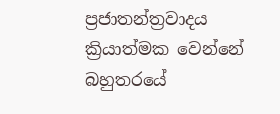ප්‍රජාතන්ත්‍රවාදය ක්‍රියාත්මක වෙන්නේ බහුතරයේ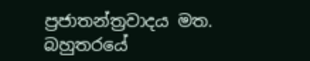ප්‍රජාතන්ත්‍රවාදය මත. බහුතරයේ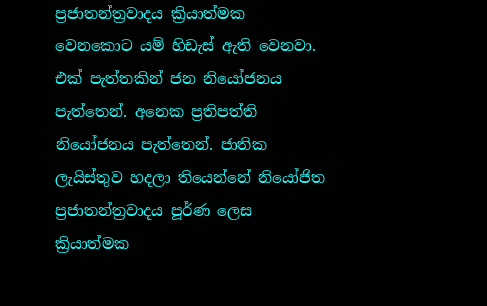ප්‍රජාතන්ත්‍රවාදය ක්‍රියාත්මක වෙනකොට යම් හිඩැස් ඇති වෙනවා. එක් පැත්තකින් ජන නියෝජනය පැත්තෙන්. අනෙක ප්‍රතිපත්ති නියෝජනය පැත්තෙන්. ජාතික ලැයිස්තුව හදලා තියෙන්නේ නියෝජිත ප්‍රජාතන්ත්‍රවාදය පූර්ණ ලෙස ක්‍රියාත්මක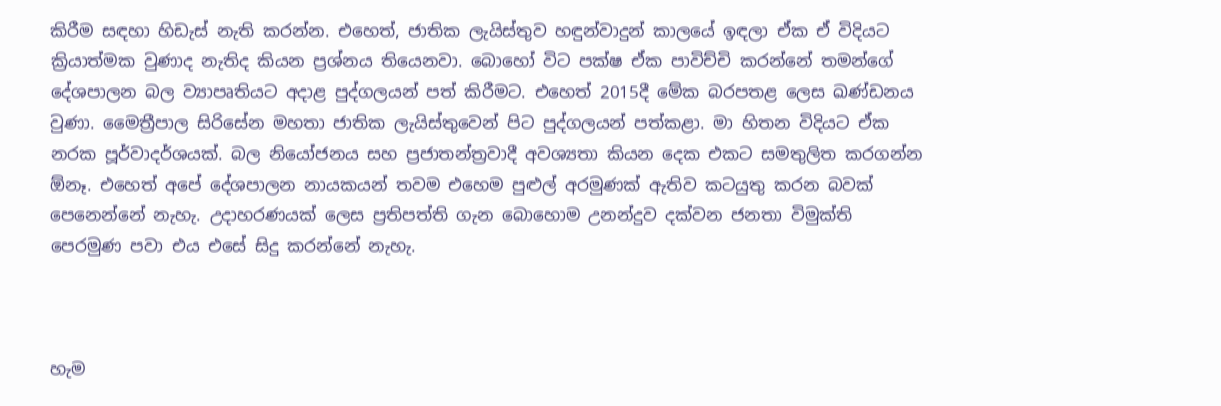කිරීම සඳහා හිඩැස් නැති කරන්න. එහෙත්, ජාතික ලැයිස්තුව හඳුන්වාදුන් කාලයේ ඉඳලා ඒක ඒ විදියට ක්‍රියාත්මක වුණාද නැතිද කියන ප්‍රශ්නය තියෙනවා. බොහෝ විට පක්ෂ ඒක පාවිච්චි කරන්නේ තමන්ගේ දේශපාලන බල ව්‍යාපෘතියට අදාළ පුද්ගලයන් පත් කිරීමට. එහෙත් 2015දී මේක බරපතළ ලෙස ඛණ්ඩනය වුණා. මෛත්‍රීපාල සිරිසේන මහතා ජාතික ලැයිස්තුවෙන් පිට පුද්ගලයන් පත්කළා. මා හිතන විදියට ඒක නරක පූර්වාදර්ශයක්. බල නියෝජනය සහ ප්‍රජාතන්ත්‍රවාදී අවශ්‍යතා කියන දෙක එකට සමතුලිත කරගන්න ඕනෑ. එහෙත් අපේ දේශපාලන නායකයන් තවම එහෙම පුළුල් අරමුණක් ඇතිව කටයුතු කරන බවක් පෙනෙන්නේ නැහැ. උදාහරණයක් ලෙස ප්‍රතිපත්ති ගැන බොහොම උනන්දුව දක්වන ජනතා විමුක්ති පෙරමුණ පවා එය එසේ සිදු කරන්නේ නැහැ.



හැම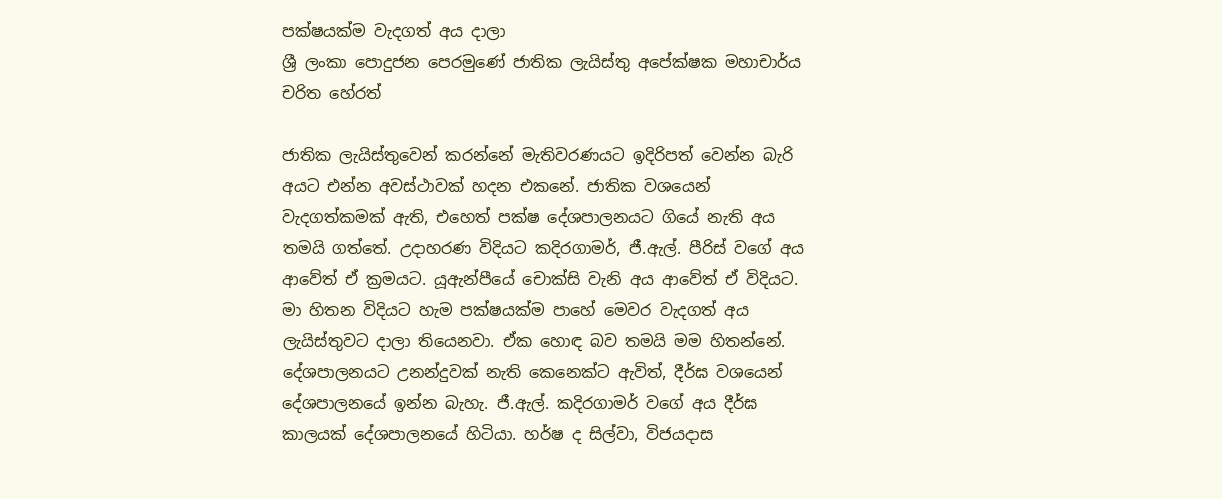පක්ෂයක්ම වැදගත් අය දාලා
ශ්‍රී ලංකා පොදුජන පෙරමුණේ ජාතික ලැයිස්තු අපේක්ෂක මහාචාර්ය චරිත හේරත්

ජාතික ලැයිස්තුවෙන් කරන්නේ මැතිවරණයට ඉදිරිපත් වෙන්න බැරි අයට එන්න අවස්ථාවක් හදන එකනේ. ජාතික වශයෙන් වැදගත්කමක් ඇති, එහෙත් පක්ෂ දේශපාලනයට ගියේ නැති අය තමයි ගත්තේ. උදාහරණ විදියට කදිරගාමර්, ජී.ඇල්. පීරිස් වගේ අය ආවේත් ඒ ක්‍රමයට. යූඇන්පීයේ චොක්සි වැනි අය ආවේත් ඒ විදියට. මා හිතන විදියට හැම පක්ෂයක්ම පාහේ මෙවර වැදගත් අය ලැයිස්තුවට දාලා තියෙනවා. ඒක හොඳ බව තමයි මම හිතන්නේ.
දේශපාලනයට උනන්දුවක් නැති කෙනෙක්ට ඇවිත්, දීර්ඝ වශයෙන් දේශපාලනයේ ඉන්න බැහැ. ජී.ඇල්. කදිරගාමර් වගේ අය දීර්ඝ කාලයක් දේශපාලනයේ හිටියා. හර්ෂ ද සිල්වා, විජයදාස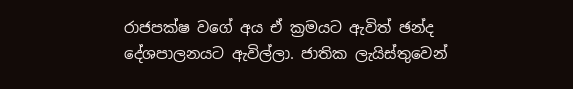රාජපක්ෂ වගේ අය ඒ ක්‍රමයට ඇවිත් ඡන්ද දේශපාලනයට ඇවිල්ලා. ජාතික ලැයිස්තුවෙන්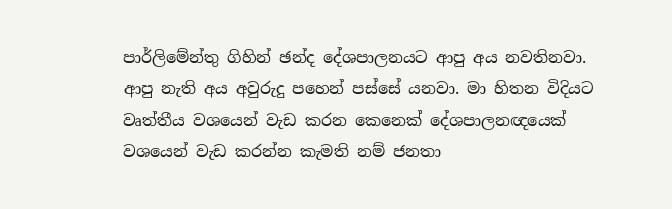පාර්ලිමේන්තු ගිහින් ඡන්ද දේශපාලනයට ආපු අය නවතිනවා. ආපු නැති අය අවුරුදු පහෙන් පස්සේ යනවා. මා හිතන විදියට වෘත්තීය වශයෙන් වැඩ කරන කෙනෙක් දේශපාලනඥයෙක් වශයෙන් වැඩ කරන්න කැමති නම් ජනතා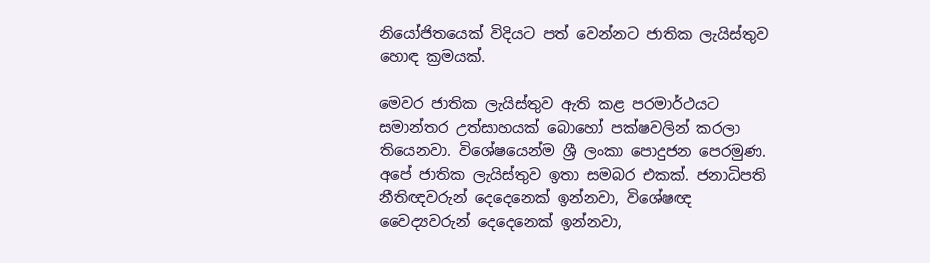නියෝජිතයෙක් විදියට පත් වෙන්නට ජාතික ලැයිස්තුව හොඳ ක්‍රමයක්.

මෙවර ජාතික ලැයිස්තුව ඇති කළ පරමාර්ථයට සමාන්තර උත්සාහයක් බොහෝ පක්ෂවලින් කරලා තියෙනවා. විශේෂයෙන්ම ශ්‍රී ලංකා පොදුජන පෙරමුණ. අපේ ජාතික ලැයිස්තුව ඉතා සමබර එකක්. ජනාධිපති නීතිඥවරුන් දෙදෙනෙක් ඉන්නවා, විශේෂඥ වෛද්‍යවරුන් දෙදෙනෙක් ඉන්නවා,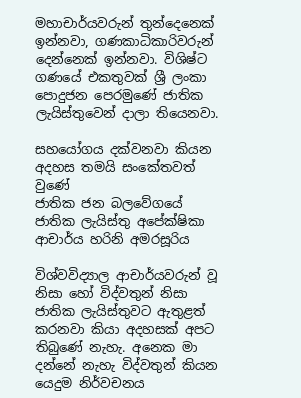මහාචාර්යවරුන් තුන්දෙනෙක් ඉන්නවා, ගණකාධිකාරිවරුන් දෙන්නෙක් ඉන්නවා. විශිෂ්ට ගණයේ එකතුවක් ශ්‍රී ලංකා පොදුජන පෙරමුණේ ජාතික ලැයිස්තුවෙන් දාලා තියෙනවා.

සහයෝගය දක්වනවා කියන අදහස තමයි සංකේතවත් වුණේ
ජාතික ජන බලවේගයේ ජාතික ලැයිස්තු අපේක්ෂිකා ආචාර්ය හරිනි අමරසූරිය

විශ්වවිද්‍යාල ආචාර්යවරුන් වූ නිසා හෝ විද්වතුන් නිසා ජාතික ලැයිස්තුවට ඇතුළත් කරනවා කියා අදහසක් අපට තිබුණේ නැහැ. අනෙක මා දන්නේ නැහැ විද්වතුන් කියන යෙදුම නිර්වචනය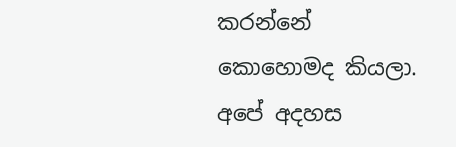කරන්නේ කොහොමද කියලා. අපේ අදහස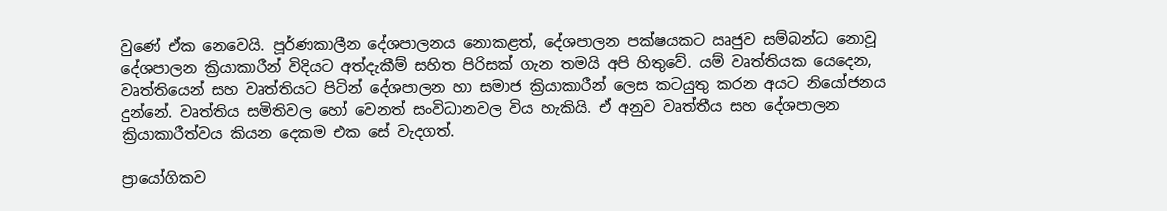වුණේ ඒක නෙවෙයි. පූර්ණකාලීන දේශපාලනය නොකළත්, දේශපාලන පක්ෂයකට ඍජුව සම්බන්ධ නොවූ දේශපාලන ක්‍රියාකාරීන් විදියට අත්දැකීම් සහිත පිරිසක් ගැන තමයි අපි හිතුවේ. යම් වෘත්තියක යෙදෙන, වෘත්තියෙන් සහ වෘත්තියට පිටින් දේශපාලන හා සමාජ ක්‍රියාකාරීන් ලෙස කටයුතු කරන අයට නියෝජනය දුන්නේ. වෘත්තිය සමිතිවල හෝ වෙනත් සංවිධානවල විය හැකියි. ඒ අනුව වෘත්තීය සහ දේශපාලන ක්‍රියාකාරීත්වය කියන දෙකම එක සේ වැදගත්.

ප්‍රායෝගිකව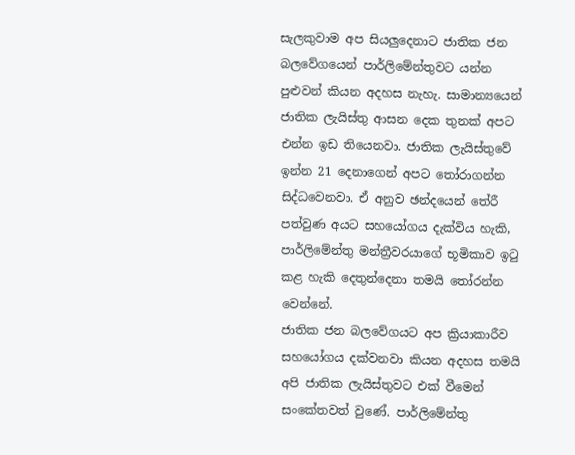සැලකුවාම අප සියලුදෙනාට ජාතික ජන බලවේගයෙන් පාර්ලිමේන්තුවට යන්න පුළුවන් කියන අදහස නැහැ. සාමාන්‍යයෙන් ජාතික ලැයිස්තු ආසන දෙක තුනක් අපට එන්න ඉඩ තියෙනවා. ජාතික ලැයිස්තුවේ ඉන්න 21 දෙනාගෙන් අපට තෝරාගන්න සිද්ධවෙනවා. ඒ අනුව ඡන්දයෙන් තේරී පත්වුණ අයට සහයෝගය දැක්විය හැකි, පාර්ලිමේන්තු මන්ත්‍රීවරයාගේ භූමිකාව ඉටු කළ හැකි දෙතුන්දෙනා තමයි තෝරන්න වෙන්නේ.
ජාතික ජන බලවේගයට අප ක්‍රියාකාරීව සහයෝගය දක්වනවා කියන අදහස තමයි අපි ජාතික ලැයිස්තුවට එක් වීමෙන් සංකේතවත් වුණේ. පාර්ලිමේන්තු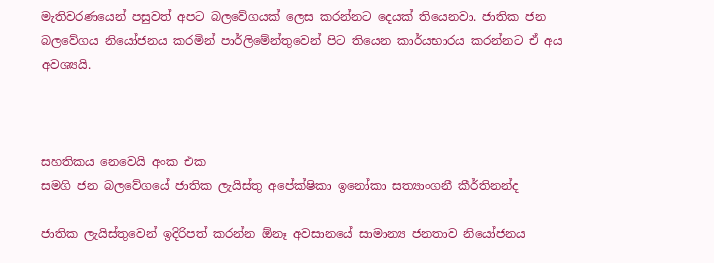මැතිවරණයෙන් පසුවත් අපට බලවේගයක් ලෙස කරන්නට දෙයක් තියෙනවා. ජාතික ජන බලවේගය නියෝජනය කරමින් පාර්ලිමේන්තුවෙන් පිට තියෙන කාර්යභාරය කරන්නට ඒ අය අවශ්‍යයි.



සහතිකය නෙවෙයි අංක එක
සමගි ජන බලවේගයේ ජාතික ලැයිස්තු අපේක්ෂිකා ඉනෝකා සත්‍යාංගනී කීර්තිනන්ද

ජාතික ලැයිස්තුවෙන් ඉදිරිපත් කරන්න ඕනෑ අවසානයේ සාමාන්‍ය ජනතාව නියෝජනය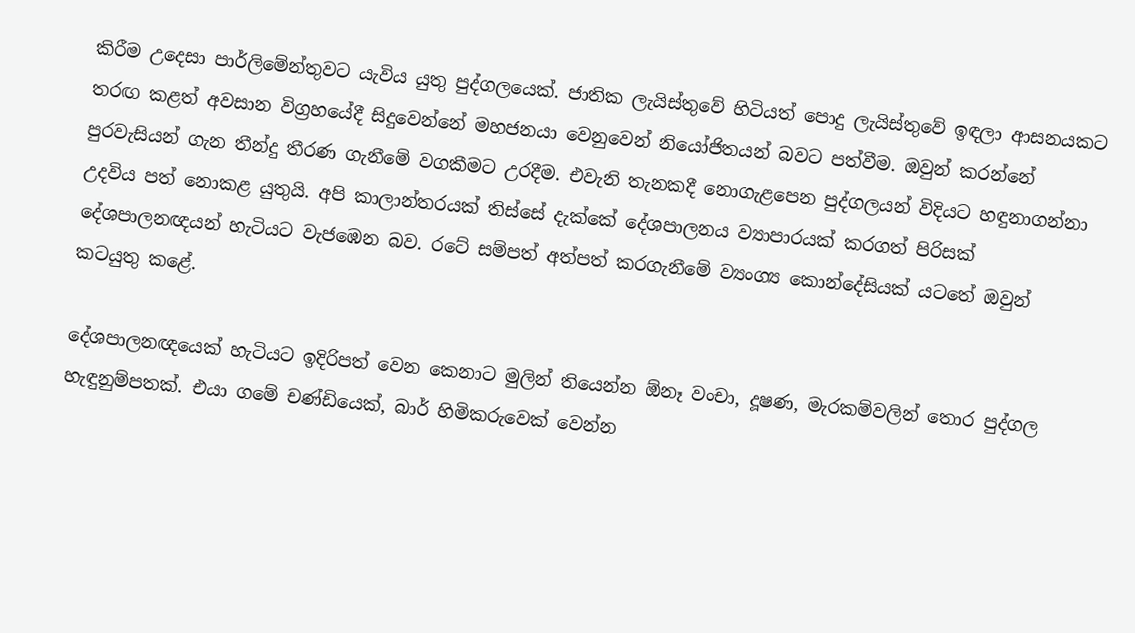කිරීම උදෙසා පාර්ලිමේන්තුවට යැවිය යුතු පුද්ගලයෙක්. ජාතික ලැයිස්තුවේ හිටියත් පොදු ලැයිස්තුවේ ඉඳලා ආසනයකට තරඟ කළත් අවසාන විග්‍රහයේදී සිදුවෙන්නේ මහජනයා වෙනුවෙන් නියෝජිතයන් බවට පත්වීම. ඔවුන් කරන්නේ පුරවැසියන් ගැන තීන්දු තීරණ ගැනීමේ වගකීමට උරදීම. එවැනි තැනකදී නොගැළපෙන පුද්ගලයන් විදියට හඳුනාගන්නා උදවිය පත් නොකළ යුතුයි. අපි කාලාන්තරයක් තිස්සේ දැක්කේ දේශපාලනය ව්‍යාපාරයක් කරගත් පිරිසක් දේශපාලනඥයන් හැටියට වැජඹෙන බව. රටේ සම්පත් අත්පත් කරගැනීමේ ව්‍යංග්‍ය කොන්දේසියක් යටතේ ඔවුන් කටයුතු කළේ.

දේශපාලනඥයෙක් හැටියට ඉදිරිපත් වෙන කෙනාට මුලින් තියෙන්න ඕනෑ වංචා, දූෂණ, මැරකම්වලින් තොර පුද්ගල හැඳුනුම්පතක්. එයා ගමේ චණ්ඩියෙක්, බාර් හිමිකරුවෙක් වෙන්න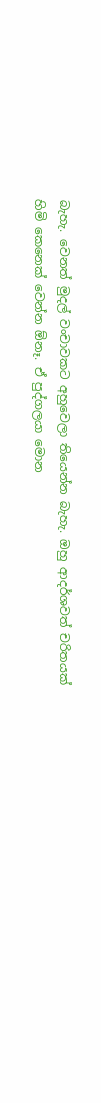බැහැ. වෙනත් මුදල් වංචාවකට අහුවෙලා තියෙන්න බැහැ. ඔහු ආදර්ශවත් චරිතයක් හිමි කෙනෙක් වෙන්න ඕනෑ. ඒ පුද්ගලයා මොන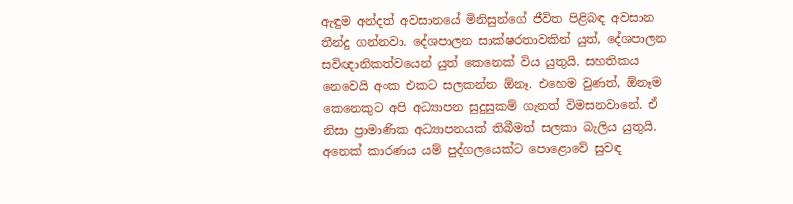ඇඳුම අන්දත් අවසානයේ මිනිසුන්ගේ ජීවිත පිළිබඳ අවසාන තීන්දු ගන්නවා. දේශපාලන සාක්ෂරතාවකින් යුත්, දේශපාලන සවිඥානිකත්වයෙන් යුත් කෙනෙක් විය යුතුයි. සහතිකය නෙවෙයි අංක එකට සලකන්න ඕනෑ. එහෙම වුණත්, ඕනෑම කෙනෙකුට අපි අධ්‍යාපන සුදුසුකම් ගැනත් විමසනවානේ. ඒ නිසා ප්‍රාමාණික අධ්‍යාපනයක් තිබීමත් සලකා බැලිය යුතුයි. අනෙක් කාරණය යම් පුද්ගලයෙක්ට පොළොවේ සුවඳ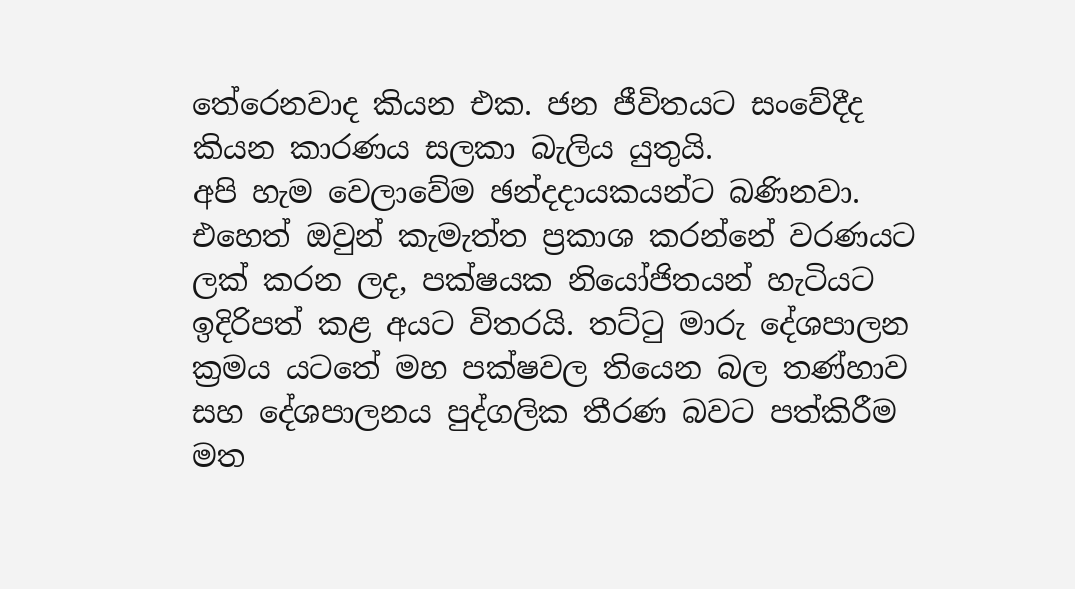තේරෙනවාද කියන එක. ජන ජීවිතයට සංවේදීද කියන කාරණය සලකා බැලිය යුතුයි.
අපි හැම වෙලාවේම ඡන්දදායකයන්ට බණිනවා. එහෙත් ඔවුන් කැමැත්ත ප්‍රකාශ කරන්නේ වරණයට ලක් කරන ලද, පක්ෂයක නියෝජිතයන් හැටියට ඉදිරිපත් කළ අයට විතරයි. තට්ටු මාරු දේශපාලන ක්‍රමය යටතේ මහ පක්ෂවල තියෙන බල තණ්හාව සහ දේශපාලනය පුද්ගලික තීරණ බවට පත්කිරීම මත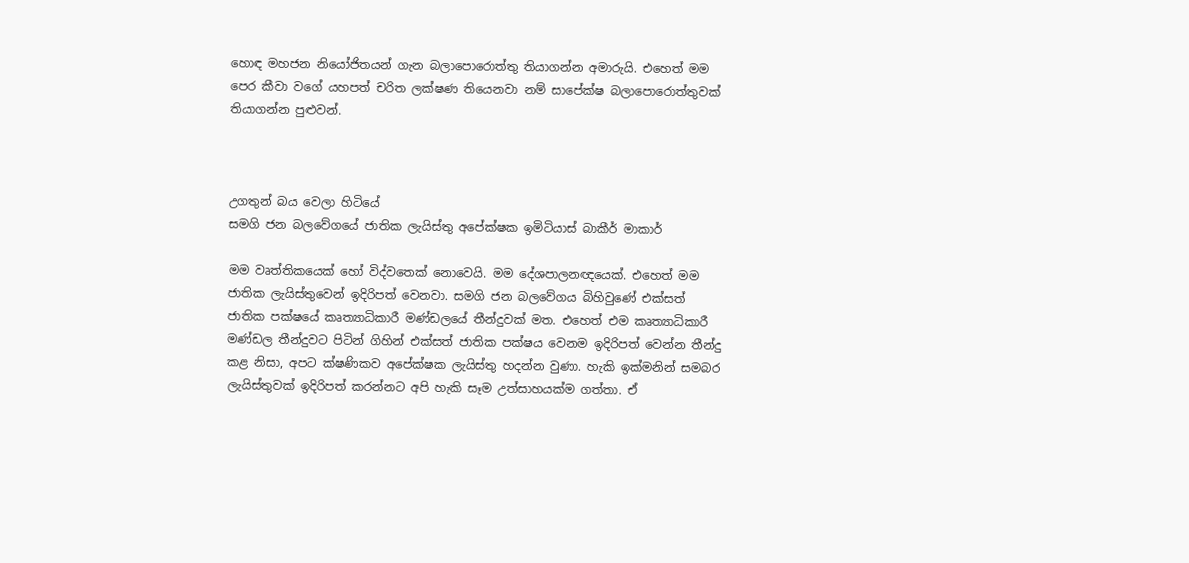හොඳ මහජන නියෝජිතයන් ගැන බලාපොරොත්තු තියාගන්න අමාරුයි. එහෙත් මම පෙර කීවා වගේ යහපත් චරිත ලක්ෂණ තියෙනවා නම් සාපේක්ෂ බලාපොරොත්තුවක් තියාගන්න පුළුවන්.



උගතුන් බය වෙලා හිටියේ
සමගි ජන බලවේගයේ ජාතික ලැයිස්තු අපේක්ෂක ඉමිටියාස් බාකීර් මාකාර්

මම වෘත්තිකයෙක් හෝ විද්වතෙක් නොවෙයි. මම දේශපාලනඥයෙක්. එහෙත් මම ජාතික ලැයිස්තුවෙන් ඉදිරිපත් වෙනවා. සමගි ජන බලවේගය බිහිවුණේ එක්සත් ජාතික පක්ෂයේ කෘත්‍යාධිකාරී මණ්ඩලයේ තීන්දුවක් මත. එහෙත් එම කෘත්‍යාධිකාරී මණ්ඩල තීන්දුවට පිටින් ගිහින් එක්සත් ජාතික පක්ෂය වෙනම ඉදිරිපත් වෙන්න තීන්දු කළ නිසා, අපට ක්ෂණිකව අපේක්ෂක ලැයිස්තු හදන්න වුණා. හැකි ඉක්මනින් සමබර ලැයිස්තුවක් ඉදිරිපත් කරන්නට අපි හැකි සෑම උත්සාහයක්ම ගත්තා. ඒ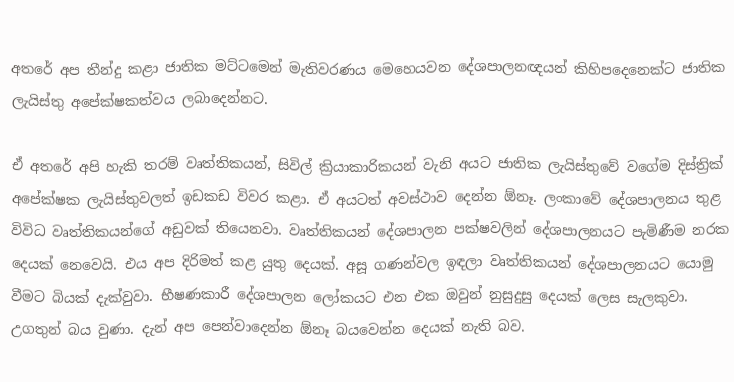අතරේ අප තීන්දු කළා ජාතික මට්ටමෙන් මැතිවරණය මෙහෙයවන දේශපාලනඥයන් කිහිපදෙනෙක්ට ජාතික ලැයිස්තු අපේක්ෂකත්වය ලබාදෙන්නට.

ඒ අතරේ අපි හැකි තරම් වෘත්තිකයන්, සිවිල් ක්‍රියාකාරිකයන් වැනි අයට ජාතික ලැයිස්තුවේ වගේම දිස්ත්‍රික් අපේක්ෂක ලැයිස්තුවලත් ඉඩකඩ විවර කළා. ඒ අයටත් අවස්ථාව දෙන්න ඕනෑ. ලංකාවේ දේශපාලනය තුළ විවිධ වෘත්තිකයන්ගේ අඩුවක් තියෙනවා. වෘත්තිකයන් දේශපාලන පක්ෂවලින් දේශපාලනයට පැමිණීම නරක දෙයක් නෙවෙයි. එය අප දිරිමත් කළ යුතු දෙයක්. අසූ ගණන්වල ඉඳලා වෘත්තිකයන් දේශපාලනයට යොමු වීමට බියක් දැක්වුවා. භීෂණකාරී දේශපාලන ලෝකයට එන එක ඔවුන් නුසුදුසු දෙයක් ලෙස සැලකුවා. උගතුන් බය වුණා. දැන් අප පෙන්වාදෙන්න ඕනෑ බයවෙන්න දෙයක් නැති බව.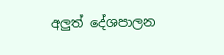අලුත් දේශපාලන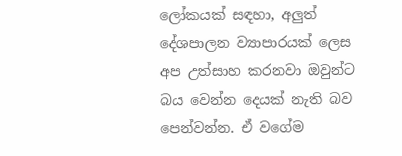ලෝකයක් සඳහා, අලුත් දේශපාලන ව්‍යාපාරයක් ලෙස අප උත්සාහ කරනවා ඔවුන්ට බය වෙන්න දෙයක් නැති බව පෙන්වන්න. ඒ වගේම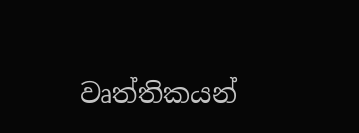වෘත්තිකයන්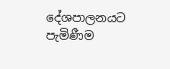දේශපාලනයට පැමිණීම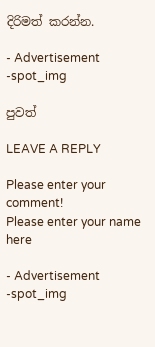දිරිමත් කරන්න.

- Advertisement -spot_img

පුවත්

LEAVE A REPLY

Please enter your comment!
Please enter your name here

- Advertisement -spot_img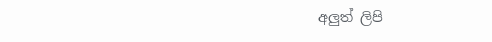අලුත් ලිපි